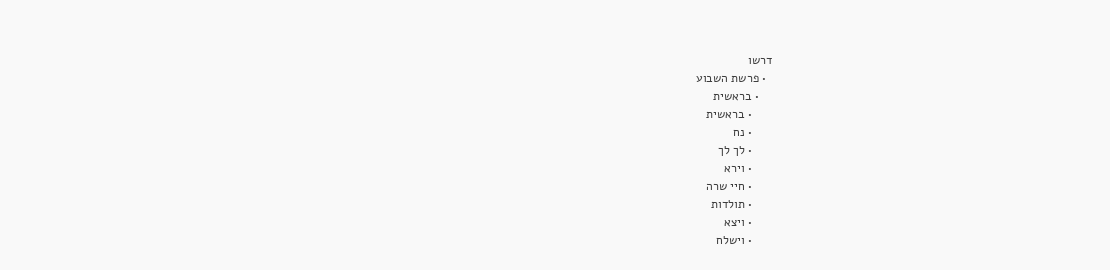דרשו
  • פרשת השבוע
    • בראשית
      • בראשית
      • נח
      • לך לך
      • וירא
      • חיי שרה
      • תולדות
      • ויצא
      • וישלח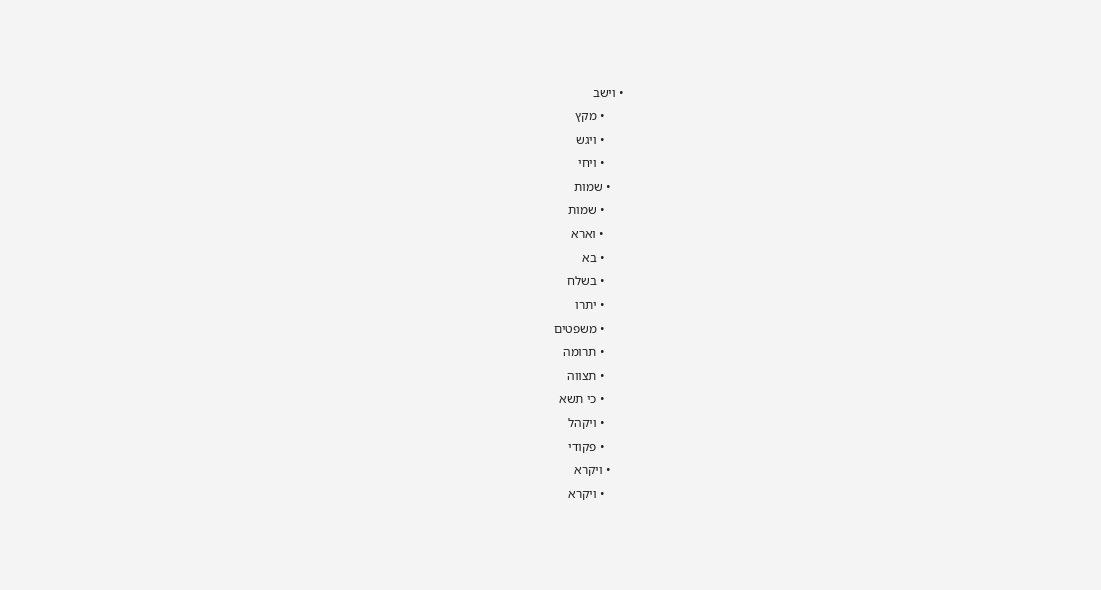• וישב
      • מקץ
      • ויגש
      • ויחי
    • שמות
      • שמות
      • וארא
      • בא
      • בשלח
      • יתרו
      • משפטים
      • תרומה
      • תצווה
      • כי תשא
      • ויקהל
      • פקודי
    • ויקרא
      • ויקרא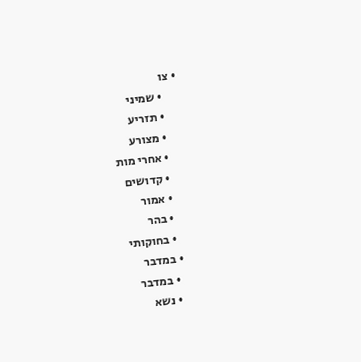• צו
      • שמיני
      • תזריע
      • מצורע
      • אחרי מות
      • קדושים
      • אמור
      • בהר
      • בחוקותי
    • במדבר
      • במדבר
      • נשא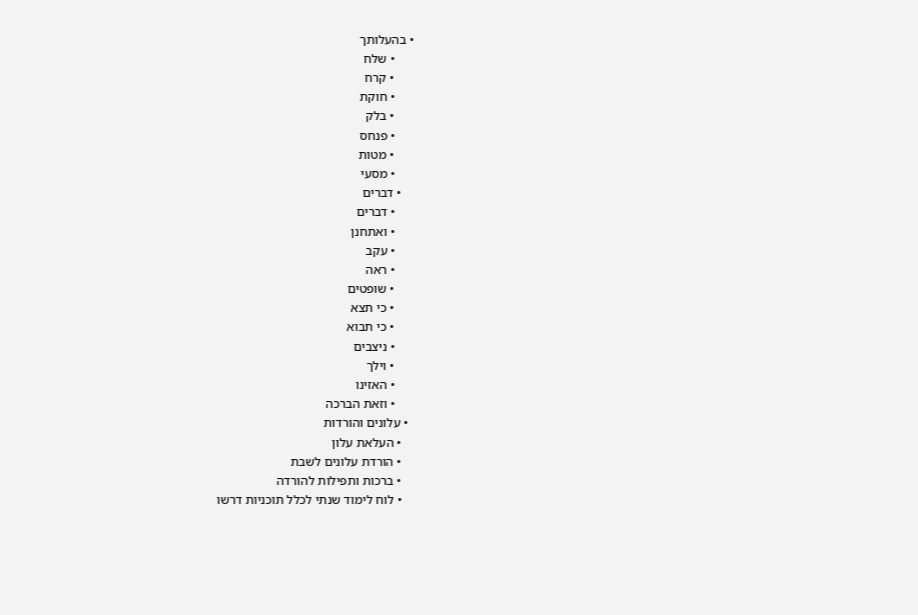• בהעלותך
      • שלח
      • קרח
      • חוקת
      • בלק
      • פנחס
      • מטות
      • מסעי
    • דברים
      • דברים
      • ואתחנן
      • עקב
      • ראה
      • שופטים
      • כי תצא
      • כי תבוא
      • ניצבים
      • וילך
      • האזינו
      • וזאת הברכה
  • עלונים והורדות
    • העלאת עלון
    • הורדת עלונים לשבת
    • ברכות ותפילות להורדה
    • לוח לימוד שנתי לכלל תוכניות דרשו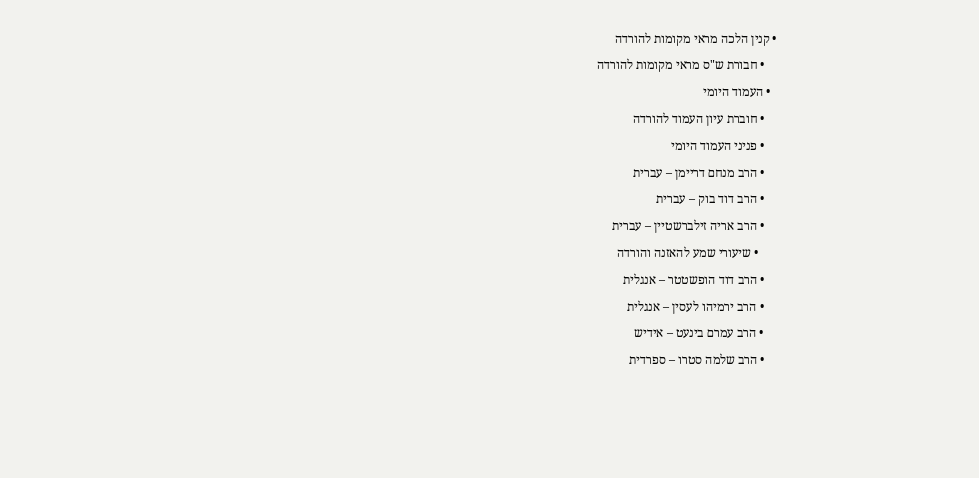• קנין הלכה מראי מקומות להורדה
    • חבורת ש"ס מראי מקומות להורדה
  • העמוד היומי
    • חוברת עיון העמוד להורדה
    • פניני העמוד היומי
    • הרב מנחם דריימן – עברית
    • הרב דוד בוק – עברית
    • הרב אריה זילברשטיין – עברית
      • שיעורי שמע להאזנה והורדה
    • הרב דוד הופשטטר – אנגלית
    • הרב ירמיהו לעסין – אנגלית
    • הרב עמרם בינעט – אידיש
    • הרב שלמה סטרו – ספרדית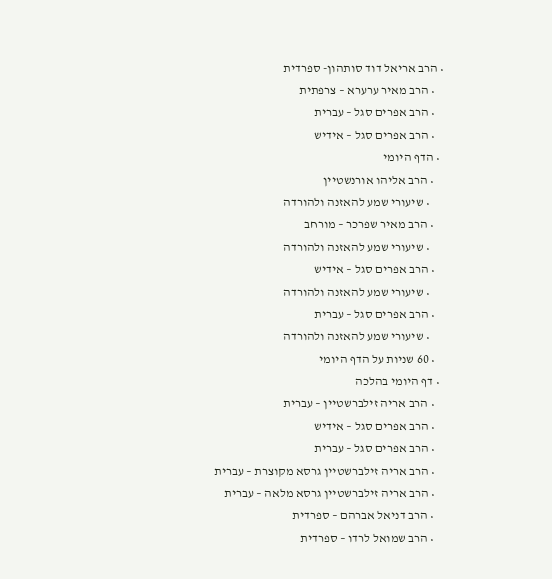• הרב אריאל דוד סותהון- ספרדית
    • הרב מאיר ערערא – צרפתית
    • הרב אפרים סגל – עברית
    • הרב אפרים סגל – אידיש
  • הדף היומי
    • הרב אליהו אורנשטיין
      • שיעורי שמע להאזנה ולהורדה
    • הרב מאיר שפרכר – מורחב
      • שיעורי שמע להאזנה ולהורדה
    • הרב אפרים סגל – אידיש
      • שיעורי שמע להאזנה ולהורדה
    • הרב אפרים סגל – עברית
      • שיעורי שמע להאזנה ולהורדה
    • 60 שניות על הדף היומי
  • דף היומי בהלכה
    • הרב אריה זילברשטיין – עברית
    • הרב אפרים סגל – אידיש
    • הרב אפרים סגל – עברית
    • הרב אריה זילברשטיין גרסא מקוצרת – עברית
    • הרב אריה זילברשטיין גרסא מלאה – עברית
    • הרב דניאל אברהם – ספרדית
    • הרב שמואל לרדו – ספרדית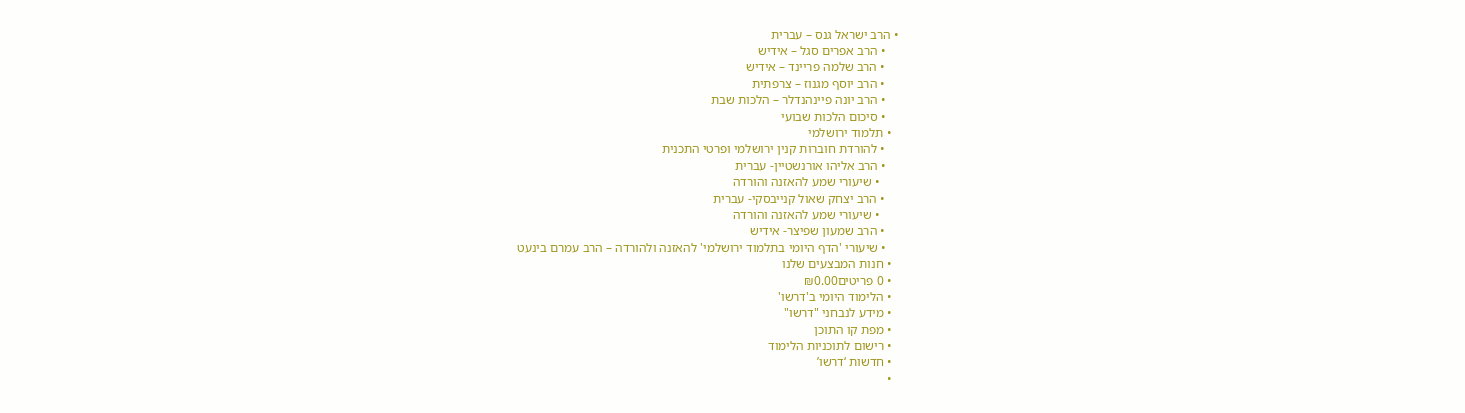• הרב ישראל גנס – עברית
    • הרב אפרים סגל – אידיש
    • הרב שלמה פריינד – אידיש
    • הרב יוסף מגנוז – צרפתית
    • הרב יונה פיינהנדלר – הלכות שבת
    • סיכום הלכות שבועי
  • תלמוד ירושלמי
    • להורדת חוברות קנין ירושלמי ופרטי התכנית
    • הרב אליהו אורנשטיין- עברית
      • שיעורי שמע להאזנה והורדה
    • הרב יצחק שאול קנייבסקי- עברית
      • שיעורי שמע להאזנה והורדה
    • הרב שמעון שפיצר- אידיש
    • שיעורי 'הדף היומי בתלמוד ירושלמי' להאזנה ולהורדה – הרב עמרם בינעט
  • חנות המבצעים שלנו
  • 0 פריטים₪0.00
  • הלימוד היומי ב'דרשו'
  • מידע לנבחני "דרשו"
  • מפת קו התוכן
  • רישום לתוכניות הלימוד
  • חדשות ‘דרשו’
  •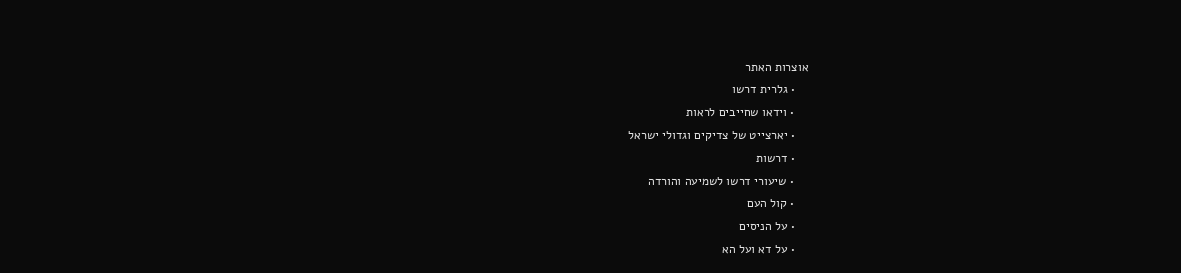אוצרות האתר
    • גלרית דרשו
    • וידאו שחייבים לראות
    • יארצייט של צדיקים וגדולי ישראל
    • דרשות
    • שיעורי דרשו לשמיעה והורדה
    • קול העם
    • על הניסים
    • על דא ועל הא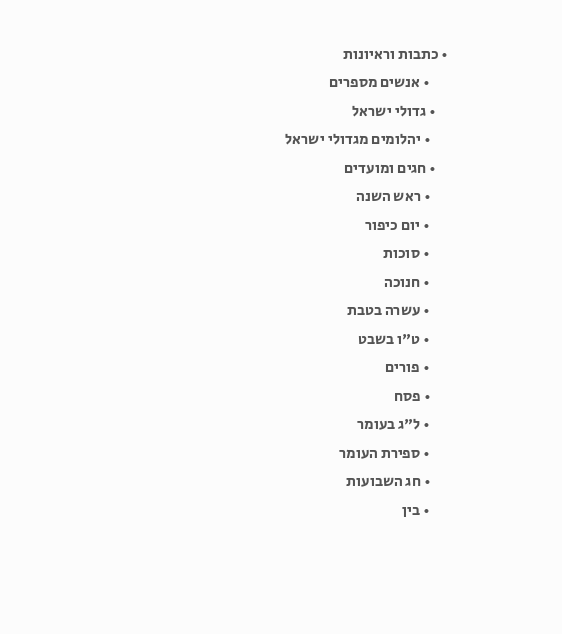• כתבות וראיונות
      • אנשים מספרים
    • גדולי ישראל
      • יהלומים מגדולי ישראל
    • חגים ומועדים
      • ראש השנה
      • יום כיפור
      • סוכות
      • חנוכה
      • עשרה בטבת
      • ט"ו בשבט
      • פורים
      • פסח
      • ל"ג בעומר
      • ספירת העומר
      • חג השבועות
      • בין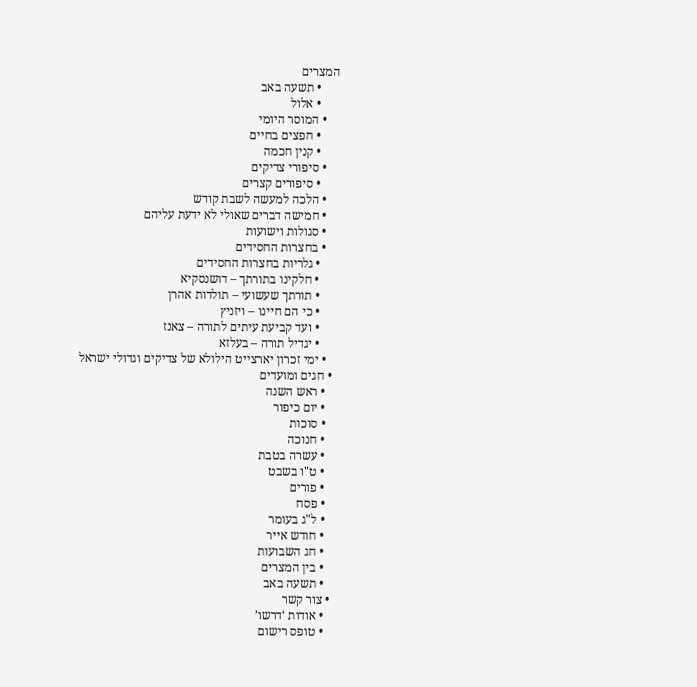המצרים
      • תשעה באב
      • אלול
    • המוסר היומי
      • חפצים בחיים
      • קנין חכמה
    • סיפורי צדיקים
      • סיפורים קצרים
    • הלכה למעשה לשבת קודש
    • חמישה דברים שאולי לא ידעת עליהם
    • סגולות וישועות
    • בחצרות החסידים
      • גלריות בחצרות החסידים
      • חלקינו בתורתך – דושנסקיא
      • תורתך שעשועי – תולדות אהרן
      • כי הם חיינו – ויזניץ
      • ועד קביעת עיתים לתורה – צאנז
      • יגדיל תורה – בעלזא
    • ימי זכרון יארצייט הילולא של צדיקים וגדולי ישראל
  • חגים ומועדים
    • ראש השנה
    • יום כיפור
    • סוכות
    • חנוכה
    • עשרה בטבת
    • ט"ו בשבט
    • פורים
    • פסח
    • ל"ג בעומר
    • חודש אייר
    • חג השבועות
    • בין המצרים
    • תשעה באב
  • צור קשר
    • אודות ‘דרשו’
    • טופס רישום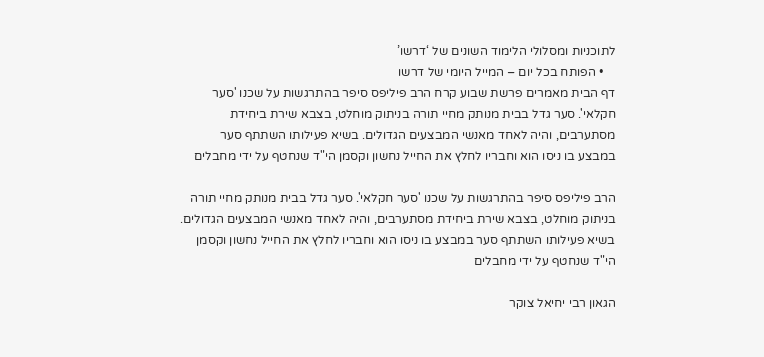לתוכניות ומסלולי הלימוד השונים של ‘דרשו’
    • הפותח בכל יום – המייל היומי של דרשו
דף הבית מאמרים פרשת שבוע קרח הרב פיליפס סיפר בהתרגשות על שכנו 'סער חקלאי'. סער גדל בבית מנותק מחיי תורה בניתוק מוחלט, בצבא שירת ביחידת מסתערבים, והיה לאחד מאנשי המבצעים הגדולים. בשיא פעילותו השתתף סער במבצע בו ניסו הוא וחבריו לחלץ את החייל נחשון וקסמן הי"ד שנחטף על ידי מחבלים

הרב פיליפס סיפר בהתרגשות על שכנו 'סער חקלאי'. סער גדל בבית מנותק מחיי תורה בניתוק מוחלט, בצבא שירת ביחידת מסתערבים, והיה לאחד מאנשי המבצעים הגדולים. בשיא פעילותו השתתף סער במבצע בו ניסו הוא וחבריו לחלץ את החייל נחשון וקסמן הי"ד שנחטף על ידי מחבלים

הגאון רבי יחיאל צוקר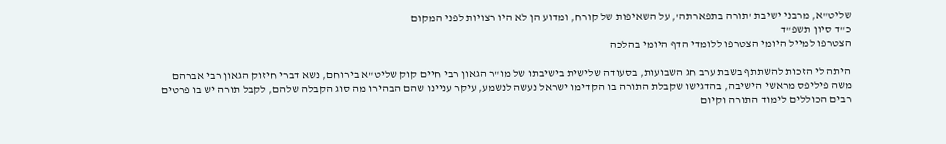שליט"א, מרבני ישיבת 'תורה בתפארתה', על השאיפות של קורח, ומדוע הן לא היו רצויות לפני המקום
כ"ד סיון תשפ"ד
הצטרפו למייל היומי הצטרפו ללומדי הדף היומי בהלכה

היתה לי הזכות להשתתף בשבת ערב חג השבועות, בסעודה שלישית בישיבתו של מו"ר הגאון רבי חיים קוק שליט"א בירוחם, נשא דברי חיזוק הגאון רבי אברהם משה פיליפס מראשי הישיבה, בהדגישו שקבלת התורה בו הקדימו ישראל נעשה לנשמע, עיקר עניינו שהם הבהירו מה סוג הקבלה שלהם, לקבל תורה יש בו פרטים רבים הכוללים לימוד התורה וקיום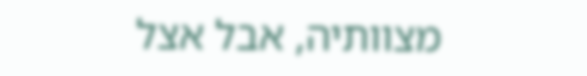מצוותיה, אבל אצל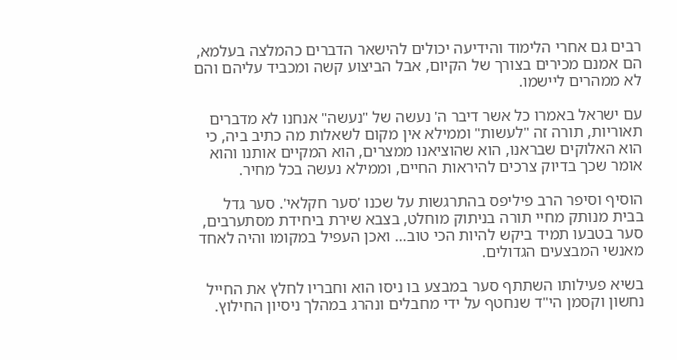רבים גם אחרי הלימוד והידיעה יכולים להישאר הדברים כהמלצה בעלמא, הם אמנם מכירים בצורך של הקיום, אבל הביצוע קשה ומכביד עליהם והם לא ממהרים ליישמו.

עם ישראל באמרו כל אשר דיבר ה' נעשה של "נעשה" אנחנו לא מדברים תאוריות, תורה זה "לעשות" וממילא אין מקום לשאלות מה כתיב ביה, כי הוא האלוקים שבראנו, הוא שהוציאנו ממצרים, הוא המקיים אותנו והוא אומר שכך בדיוק צרכים להיראות החיים, וממילא נעשה בכל מחיר.

הוסיף וסיפר הרב פיליפס בהתרגשות על שכנו 'סער חקלאי'. סער גדל בבית מנותק מחיי תורה בניתוק מוחלט, בצבא שירת ביחידת מסתערבים, סער בטבעו תמיד ביקש להיות הכי טוב… ואכן העפיל במקומו והיה לאחד מאנשי המבצעים הגדולים.

בשיא פעילותו השתתף סער במבצע בו ניסו הוא וחבריו לחלץ את החייל נחשון וקסמן הי"ד שנחטף על ידי מחבלים ונהרג במהלך ניסיון החילוץ.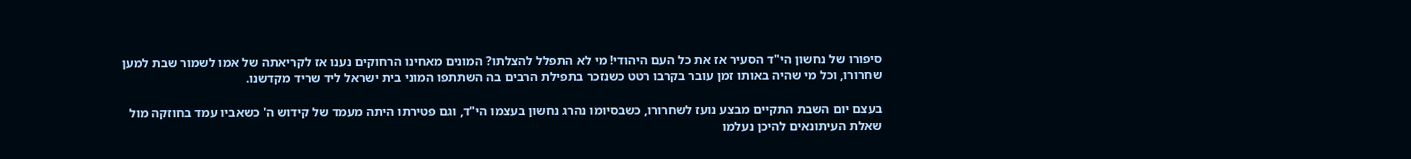סיפורו של נחשון הי"ד הסעיר אז את כל העם היהודי! מי לא התפלל להצלתו? המונים מאחינו הרחוקים נענו אז לקריאתה של אמו לשמור שבת למען שחרורו, וכל מי שהיה באותו זמן עובר בקרבו רטט כשנזכר בתפילת הרבים בה השתתפו המוני בית ישראל ליד שריד מקדשנו.

בעצם יום השבת התקיים מבצע נועז לשחרורו, כשבסיומו נהרג נחשון בעצמו הי"ד, וגם פטירתו היתה מעמד של קידוש ה' כשאביו עמד בחוזקה מול שאלת העיתונאים להיכן נעלמו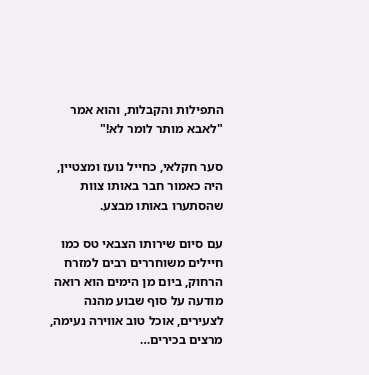התפילות והקבלות, והוא אמר "לאבא מותר לומר לא!"

סער חקלאי, כחייל נועז ומצטיין, היה כאמור חבר באותו צוות שהסתערו באותו מבצע.

עם סיום שירותו הצבאי טס כמו חיילים משוחררים רבים למזרח הרחוק, ביום מן הימים הוא רואה מודעה על סוף שבוע מהנה לצעירים, אוכל טוב אווירה נעימה, מרצים בכירים…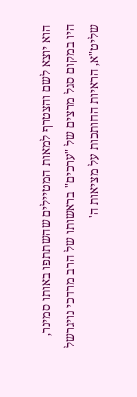הוא יוצא לשם והצטרף למאות המטיילים שהשתתפו באותו סמינר, היו במקום סגל מרצים של "ערכים" בראשותו של הרב מרדכי נויגרשל שליט"א, הראיות החותכות על מציאות ה'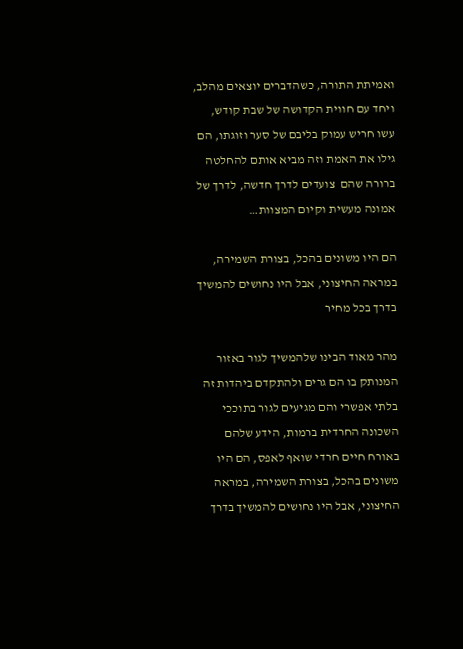ואמיתת התורה, כשהדברים יוצאים מהלב, ויחד עם חווית הקדושה של שבת קודש, עשו חריש עמוק בליבם של סער וזוגתו, הם גילו את האמת וזה מביא אותם להחלטה ברורה שהם  צועדים לדרך חדשה, לדרך של אמונה מעשית וקיום המצוות…

הם היו משונים בהכל, בצורת השמירה, במראה החיצוני, אבל היו נחושים להמשיך בדרך בכל מחיר

מהר מאוד הבינו שלהמשיך לגור באזור המנותק בו הם גרים ולהתקדם ביהדות זה בלתי אפשרי והם מגיעים לגור בתוככי השכונה החרדית ברמות, הידע שלהם באורח חיים חרדי שואף לאפס, הם היו משונים בהכל, בצורת השמירה, במראה החיצוני, אבל היו נחושים להמשיך בדרך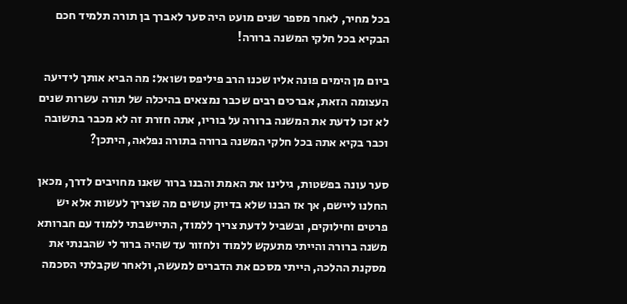בכל מחיר, לאחר מספר שנים מועט היה סער לאברך בן תורה תלמיד חכם הבקיא בכל חלקי המשנה ברורה!

ביום מן הימים פונה אליו שכנו הרב פיליפס ושואל: מה הביא אותך לידיעה העצומה הזאת, אברכים רבים שכבר נמצאים בהיכלה של תורה עשרות שנים לא זכו לדעת את המשנה ברורה על בוריו, אתה חזרת זה לא מכבר בתשובה וכבר בקיא אתה בכל חלקי המשנה ברורה בתורה נפלאה, היתכן?

סער עונה בפשטות, גילינו את האמת והבנו ברור שאנו מחויבים לדרך, מכאן החלנו ליישם, אך אז הבנו שלא בדיוק עושים מה שצריך לעשות אלא יש פרטים וחילוקים, ובשביל לדעת צריך ללמוד, התיישבתי ללמוד עם חברותא משנה ברורה והייתי מתעקש ללמוד ולחזור עד שהיה ברור לי שהבנתי את מסקנת ההלכה, הייתי מסכם את הדברים למעשה, ולאחר שקבלתי הסכמה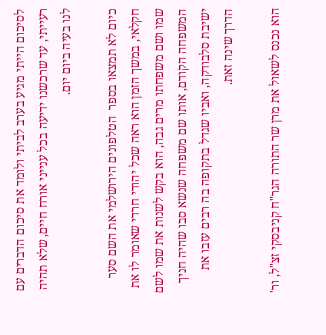לסיכום הייתי מגיע בערב לביתי ולומד את סיכום הדברים עם רעייתי, עד שרכשנו ידיעה בכל ענייני אורח חיים, שלא תהיה לנו בעיה ביום יום.

כיום לא תמצאו בספר  הטלפונים הירושלמי את השם סער חקלאי, במשך הזמן הוא ראה שכל יהודי חרדי שאומר לו את שמו ושם משפחתו מרים גבה, הוא בקש לשנות את שמו לשם המשפחה הקודם, אותו שם משפחה שנשא סבו שהיה חניך ישיבת סלבודקה, ואביו שגדל בתקופה בה רבים עזבו את הדרך שינה זאת.

הוא נכנס לשאול את מרן שר התורה הגר"ח קניבסקי זצ"ל, ור'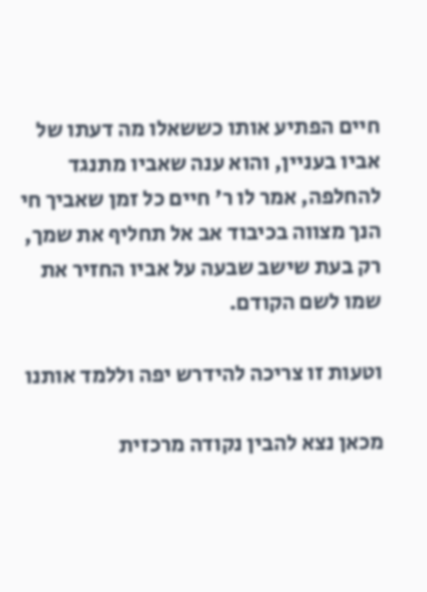חיים הפתיע אותו כששאלו מה דעתו של אביו בעניין, והוא ענה שאביו מתנגד להחלפה, אמר לו ר' חיים כל זמן שאביך חי הנך מצווה בכיבוד אב אל תחליף את שמך, רק בעת שישב שבעה על אביו החזיר את שמו לשם הקודם.

וטעות זו צריכה להידרש יפה וללמד אותנו

מכאן נצא להבין נקודה מרכזית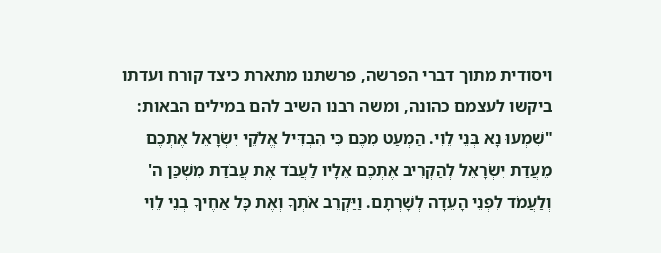ויסודית מתוך דברי הפרשה, פרשתנו מתארת כיצד קורח ועדתו ביקשו לעצמם כהונה, ומשה רבנו השיב להם במילים הבאות: "שִׁמְעוּ נָא בְּנֵי לֵוִי. הַמְעַט מִכֶּם כִּי הִבְדִּיל אֱלֹקֵי יִשְׂרָאֵל אֶתְכֶם מֵעֲדַת יִשְׂרָאֵל לְהַקְרִיב אֶתְכֶם אֵלָיו לַעֲבֹד אֶת עֲבֹדַת מִשְׁכַּן ה' וְלַעֲמֹד לִפְנֵי הָעֵדָה לְשָׁרְתָם. וַיַּקְרֵב אֹתְךָ וְאֶת כָּל אַחֶיךָ בְנֵי לֵוִי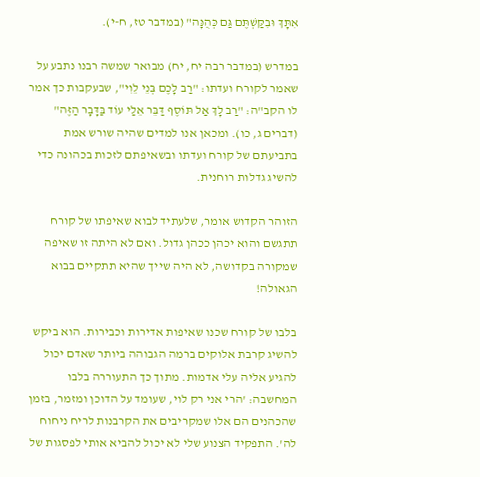אִתָּךְ וּבִקַּשְׁתֶּם גַּם כְּהֻנָּה" (במדבר טז, ח-י).

במדרש (במדבר רבה יח, יח) מבואר שמשה רבנו נתבע על שאמר לקורח ועדתו: "רַב לָכֶם בְּנֵי לֵוִי", שבעקבות כך אמר לו הקב"ה: "רַב לָךְ אַל תּוֹסֶף דַּבֵּר אֵלַי עוֹד בַּדָּבָר הַזֶּה" (דברים ג, כו). ומכאן אנו למדים שהיה שורש אמת בתביעתם של קורח ועדתו ובשאיפתם לזכות בכהונה כדי להשיג גדלות רוחנית.

הזוהר הקדוש אומר, שלעתיד לבוא שאיפתו של קורח תתגשם והוא יכהן ככהן גדול. ואם לא היתה זו שאיפה שמקורה בקדושה, לא היה שייך שהיא תתקיים בבוא הגאולה!

בלבו של קורח שכנו שאיפות אדירות וכבירות. הוא ביקש להשיג קרבת אלוקים ברמה הגבוהה ביותר שאדם יכול להגיע אליה עלי אדמות. מתוך כך התעוררה בלבו המחשבה: 'הרי אני רק לוי, שעומד על הדוכן ומזמר, בזמן שהכהנים הם אלו שמקריבים את הקרבנות לריח ניחוח לה'. התפקיד הצנוע שלי לא יכול להביא אותי לפסגות של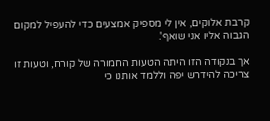קרבת אלוקים, אין לי מספיק אמצעים כדי להעפיל למקום הגבוה אליו אני שואף'.

אך בנקודה הזו היתה הטעות החמורה של קורח, וטעות זו צריכה להידרש יפה וללמד אותנו כי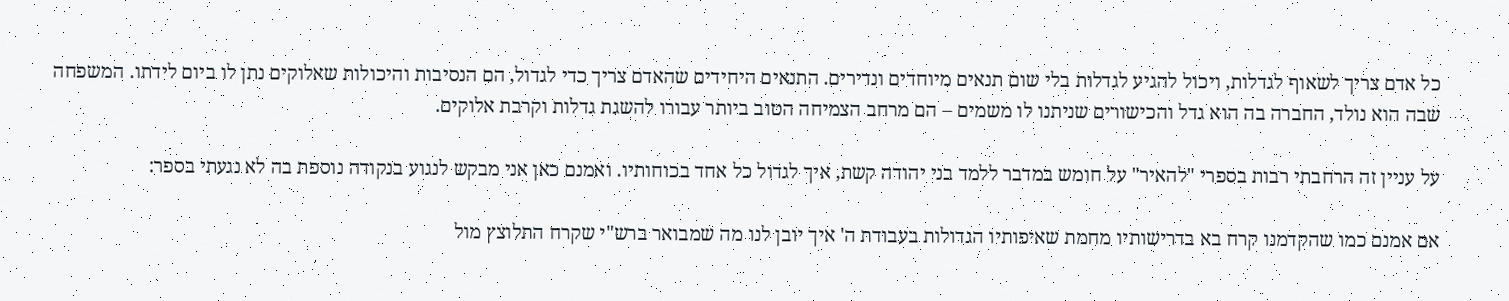כל אדם צריך לשאוף לגדלות, ויכול להגיע לגדלות בלי שום תנאים מיוחדים ונדירים. התנאים היחידים שהאדם צריך כדי לגדול, הם הנסיבות והיכולות שאלוקים נתן לו ביום לידתו. המשפחה שבה הוא נולד, החברה בה הוא גדל והכישורים שניתנו לו משמים – הם מרחב הצמיחה הטוב ביותר עבורו להשגת גדלות וקרבת אלוקים.

על עניין זה הרחבתי רבות בספרי "להאיר" על חומש במדבר ללמד בני יהודה קשת, איך לגדול כל אחד בכוחותיו. ואמנם כאן אני מבקש לנגוע בנקודה נוספת בה לא נגעתי בספר:

אם אמנם כמו שהקדמנו קרח בא בדרישותיו מחמת שאיפותיו הגדולות בעבודת ה' איך יובן לנו מה שמבואר ברש"י שקרח התלוצץ מול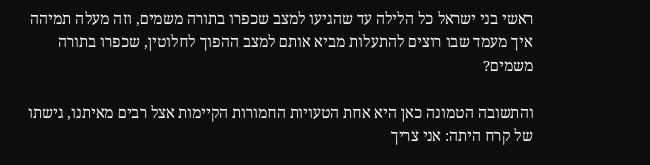ראשי בני ישראל כל הלילה עד שהגיעו למצב שכפרו בתורה משמים, וזה מעלה תמיהה איך מעמד שבו רוצים להתעלות מביא אותם למצב ההפוך לחלוטין, שכפרו בתורה משמים?

והתשובה הטמונה כאן היא אחת הטעויות החמורות הקיימות אצל רבים מאיתנו, גישתו של קרח היתה: אני צריך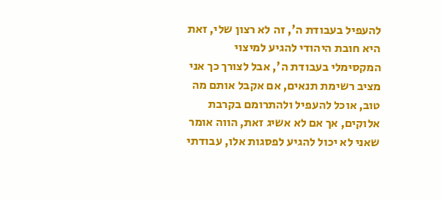להעפיל בעבודת ה', זה לא רצון שלי, זאת היא חובת היהודי להגיע למיצוי המקסימלי בעבודת ה', אבל לצורך כך אני מציב רשימת תנאים, אם אקבל אותם מה טוב, אוכל להעפיל ולהתרומם בקרבת אלוקים, אך אם לא אשיג זאת, הווה אומר שאני לא יכול להגיע לפסגות אלו, עבודתי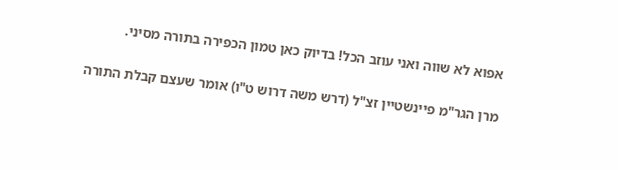אפוא לא שווה ואני עוזב הכל! בדיוק כאן טמון הכפירה בתורה מסיני.

מרן הגר"מ פיינשטיין זצ"ל (דרש משה דרוש ט"ו) אומר שעצם קבלת התורה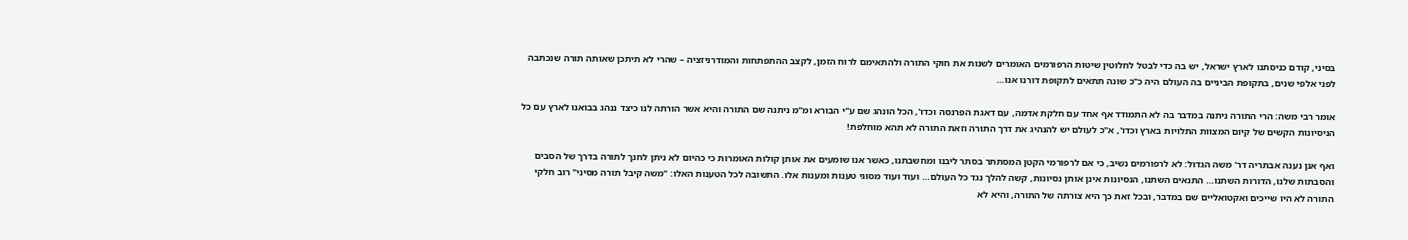בסיני, קודם כניסתנו לארץ ישראל, יש בה כדי לבטל לחלוטין שיטות הרפורמים האומרים לשנות את חוקי התורה ולהתאימם לרוח הזמן, לקצב ההתפתחות והמודרניזציה – שהרי לא תיתכן שאותה תורה שנכתבה לפני אלפי שנים, בתקופת הביניים בה העולם היה כ"כ שונה תתאים לתקופת דורנו אנו…

אומר רבי משה: הרי התורה ניתנה במדבר בה לא התמודד אף אחד עם חלקת אדמה, עם דאגת הפרנסה וכדו', הכל הונהג שם ע"י הבורא ומ"מ ניתנה שם התורה והיא אשר הורתה לנו כיצד ננהג בבואנו לארץ עם כל הניסיונות הקשים של קיום המצוות התלויות בארץ וכדו', א"כ לעולם יש להנהיג את דרך התורה וזאת התורה לא תהא מוחלפת!

ואף אנן נענה אבתריה דר' משה הגדול: לא לרפורמים נשיב, כי אם לרפורמי הקטן המסתתר בסתר ליבנו ומחשבתנו, כאשר אנו שומעים את אותן קולות האומרות כי כהיום לא ניתן לחנך לתורה בדרך של הסבים והסבתות שלנו, הדורות השתנו… התנאים השתנו, הנסיונות אינן אותן נסיונות, קשה להלך נגד כל העולם… ועוד ועוד מסוגי טענות ומענות אלו. התשובה לכל הטענות האלו: "משה קיבל תורה מסיני" רוב חלקי התורה לא היו שייכים ואקטואליים שם במדבר, ובכל זאת כך היא צורתה של התורה, והיא לא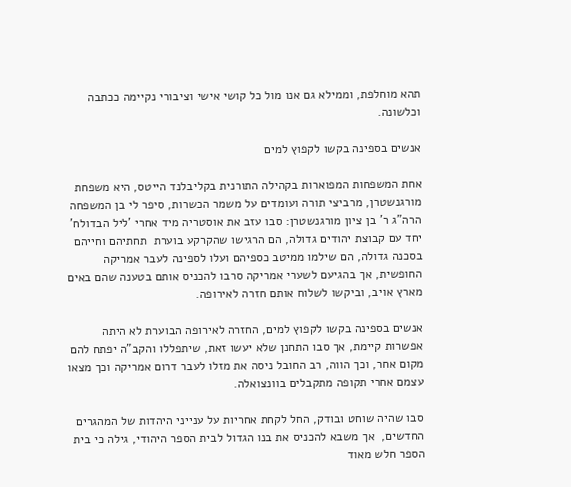תהא מוחלפת, וממילא גם אנו מול כל קושי אישי וציבורי נקיימה ככתבה וכלשונה.

אנשים בספינה בקשו לקפוץ למים

אחת המשפחות המפוארות בקהילה התורנית בקליבלנד הייטס, היא משפחת מורגנשטרן, מרביצי תורה ועומדים על משמר הכשרות, סיפר לי בן המשפחה הרה"ג ר' בן ציון מורגנשטרן: סבו עזב את אוסטריה מיד אחרי 'ליל הבדולח' יחד עם קבוצת יהודים גדולה, הם הרגישו שהקרקע בוערת  תחתיהם וחייהם בסכנה גדולה, הם שילמו ממיטב כספיהם ועלו לספינה לעבר אמריקה החופשית, אך בהגיעם לשערי אמריקה סרבו להכניס אותם בטענה שהם באים מארץ אויב, וביקשו לשלוח אותם חזרה לאירופה.

אנשים בספינה בקשו לקפוץ למים, החזרה לאירופה הבוערת לא היתה אפשרות קיימת, אך סבו התחנן שלא יעשו זאת, שיתפללו והקב"ה יפתח להם מקום אחר, וכך הווה, רב החובל ניסה את מזלו לעבר דרום אמריקה וכך מצאו עצמם אחרי תקופה מתקבלים בוונצואלה.

סבו שהיה שוחט ובודק, החל לקחת אחריות על ענייני היהדות של המהגרים החדשים,  אך משבא להכניס את בנו הגדול לבית הספר היהודי, גילה כי בית הספר חלש מאוד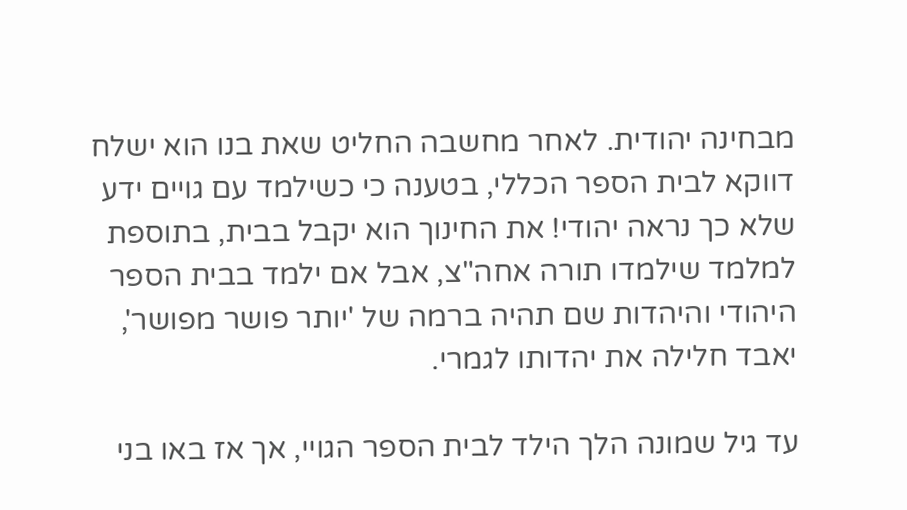מבחינה יהודית. לאחר מחשבה החליט שאת בנו הוא ישלח דווקא לבית הספר הכללי, בטענה כי כשילמד עם גויים ידע שלא כך נראה יהודי! את החינוך הוא יקבל בבית, בתוספת למלמד שילמדו תורה אחה"צ, אבל אם ילמד בבית הספר היהודי והיהדות שם תהיה ברמה של 'יותר פושר מפושר', יאבד חלילה את יהדותו לגמרי.

עד גיל שמונה הלך הילד לבית הספר הגויי, אך אז באו בני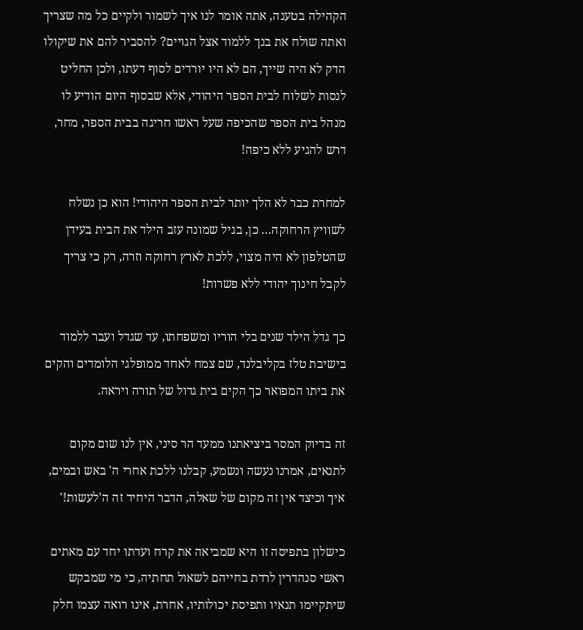הקהילה בטענה, אתה אומר לנו איך לשמור ולקיים כל מה שצריך ואתה שולח את בנך ללמוד אצל הגויים? להסביר להם את שיקולו הדק לא היה שייך, הם לא היו יורדים לסוף דעתו, ולכן החליט לנסות לשלוח לבית הספר היהודי, אלא שבסוף היום הודיע לו מנהל בית הספר שהכיפה שעל ראשו חריגה בבית הספר, מחר, דרש להגיע ללא כיפה!

למחרת כבר לא הלך יותר לבית הספר היהודי! הוא כן נשלח לשוויץ הרחוקה… כן, בגיל שמונה עזב הילד את הבית בעידן שהטלפון לא היה מצוי, ללכת לארץ רחוקה וזרה, רק כי צריך לקבל חינוך יהודי ללא פשרות!

כך גדל הילד שנים בלי הוריו ומשפחתו, עד שגדל ועבר ללמוד בישיבת טלז בקליבלנד, שם צמח לאחד ממופלגי הלומדים והקים את ביתו המפואר כך הקים בית גדול של תורה ויראה.

זה בדיוק המסר ביציאתנו ממעד הר סיני, אין לנו שום מקום לתנאים, אמרנו נעשה ונשמע, קבלנו ללכת אחרי ה' באש ובמים, איך וכיצד אין זה מקום של שאלה, הדבר היחיד זה ה'לעשות!'

כישלון בתפיסה זו היא שמביאה את קרח ועדתו יחד עם מאתים ראשי סנהדרין לרדת בחייהם לשאול תחתיה, כי מי שמבקש שיתקיימו תנאיו ותפיסת יכולותיו, אחרת, אינו רואה עצמו חלק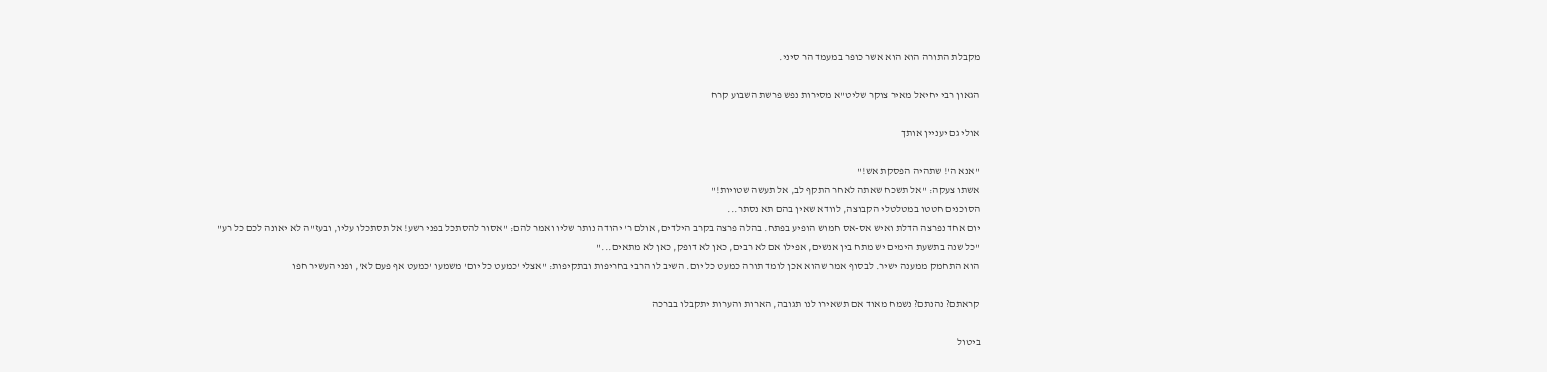מקבלת התורה הוא הוא אשר כופר במעמד הר סיני.

הגאון רבי יחיאל מאיר צוקר שליט"א מסירות נפש פרשת השבוע קרח

אולי גם יעניין אותך

"אנא ה'! שתהיה הפסקת אש!"
אשתו צעקה: "אל תשכח שאתה לאחר התקף לב, אל תעשה שטויות!"
הסוכנים חטטו במטלטלי הקבוצה, לוודא שאין בהם תא נסתר...
יום אחד נפרצה הדלת ואיש אס-אס חמוש הופיע בפתח. בהלה פרצה בקרב הילדים, אולם ר' יהודה נותר שליו ואמר להם: "אסור להסתכל בפני רשע! אל תסתכלו עליו, ובעז"ה לא יאונה לכם כל רע"
"כל שנה בתשעת הימים יש מתח בין אנשים, אפילו אם לא רבים, כאן לא דופק, כאן לא מתאים..."
הוא התחמק ממענה ישיר. לבסוף אמר שהוא אכן לומד תורה כמעט כל יום. השיב לו הרבי בחריפות ובתקיפות: "אצלי 'כמעט כל יום' משמעו 'כמעט אף פעם לא', ופני העשיר חפו

קראתם? נהנתם? נשמח מאוד אם תשאירו לנו תגובה, הארות והערות יתקבלו בברכה

ביטול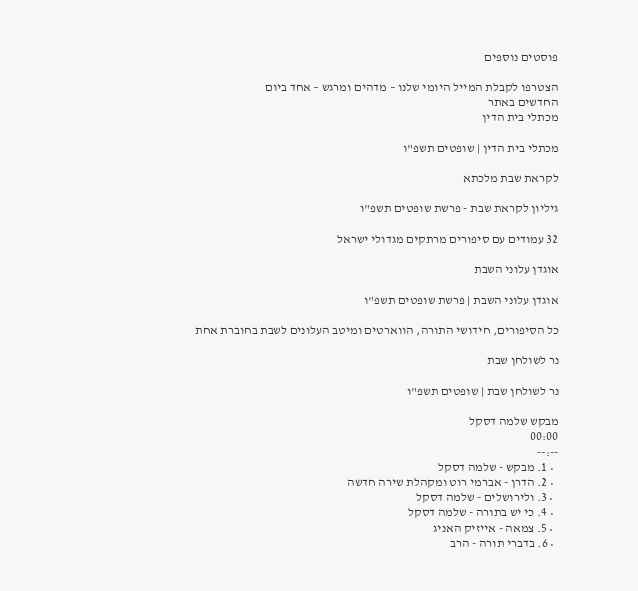פוסטים נוספים

הצטרפו לקבלת המייל היומי שלנו – מדהים ומרגש – אחד ביום
החדשים באתר
מכתלי בית הדין

מכתלי בית הדין | שופטים תשפ"ו

לקראת שבת מלכתא

גיליון לקראת שבת - פרשת שופטים תשפ"ו

32 עמודים עם סיפורים מרתקים מגדולי ישראל

אוגדן עלוני השבת

אוגדן עלוני השבת | פרשת שופטים תשפ"ו

כל הסיפורים, חידושי התורה, הווארטים ומיטב העלונים לשבת בחוברת אחת

נר לשולחן שבת

נר לשולחן שבת | שופטים תשפ"ו

מבקש שלמה דסקל
00:00
--:--
  • 1. מבקש - שלמה דסקל
  • 2. הדרן - אברמי רוט ומקהלת שירה חדשה
  • 3. ולירושלים - שלמה דסקל
  • 4. כי יש בתורה - שלמה דסקל
  • 5. צמאה - אייזיק האניג
  • 6. בדברי תורה - הרב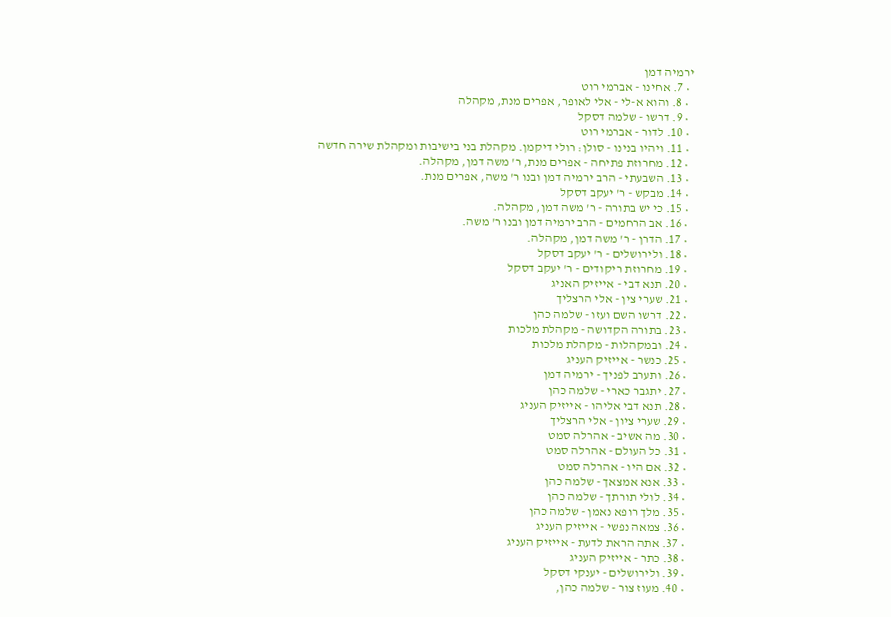ירמיה דמן
  • 7. אחינו - אברמי רוט
  • 8. והוא א-לי - אלי לאופר, אפרים מנת, מקהלה
  • 9. דרשו - שלמה דסקל
  • 10. לדור - אברמי רוט
  • 11. ויהיו בנינו - סולן: רולי דיקמן. מקהלת בני בישיבות ומקהלת שירה חדשה
  • 12. מחרוזת פתיחה - אפרים מנת, ר' משה דמן, מקהלה.
  • 13. השבעתי - הרב ירמיה דמן ובנו ר' משה, אפרים מנת.
  • 14. מבקש - ר' יעקב דסקל
  • 15. כי יש בתורה - ר' משה דמן, מקהלה.
  • 16. אב הרחמים - הרב ירמיה דמן ובנו ר' משה.
  • 17. הדרן - ר' משה דמן, מקהלה.
  • 18. ולירושלים - ר' יעקב דסקל
  • 19. מחרוזת ריקודים - ר' יעקב דסקל
  • 20. תנא דבי - אייזיק האניג
  • 21. שערי צין - אלי הרצליך
  • 22. דרשו השם ועזו - שלמה כהן
  • 23. בתורה הקדושה - מקהלת מלכות
  • 24. ובמקהלות - מקהלת מלכות
  • 25. כנשר - אייזיק העניג
  • 26. ותערב לפניך - ירמיה דמן
  • 27. יתגבר כארי - שלמה כהן
  • 28. תנא דבי אליהו - אייזיק העניג
  • 29. שערי ציון - אלי הרצליך
  • 30. מה אשיב - אהרלה סמט
  • 31. כל העולם - אהרלה סמט
  • 32. אם היו - אהרלה סמט
  • 33. אנא אמצאך - שלמה כהן
  • 34. לולי תורתך - שלמה כהן
  • 35. מלך רופא נאמן - שלמה כהן
  • 36. צמאה נפשי - אייזיק העניג
  • 37. אתה הראת לדעת - אייזיק העניג
  • 38. כתר - אייזיק העניג
  • 39. ולירושלים - יענקי דסקל
  • 40. מעוז צור - שלמה כהן,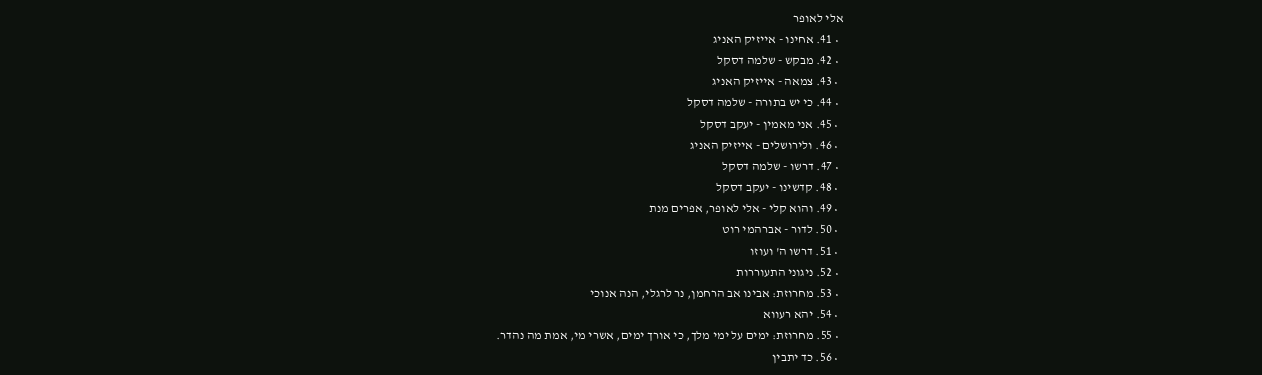אלי לאופר
  • 41. אחינו - אייזיק האניג
  • 42. מבקש - שלמה דסקל
  • 43. צמאה - אייזיק האניג
  • 44. כי יש בתורה - שלמה דסקל
  • 45. אני מאמין - יעקב דסקל
  • 46. ולירושלים - אייזיק האניג
  • 47. דרשו - שלמה דסקל
  • 48. קדשינו - יעקב דסקל
  • 49. והוא קלי - אלי לאופר, אפרים מנת
  • 50. לדור - אברהמי רוט
  • 51. דרשו ה' ועוזו
  • 52. ניגוני התעוררות
  • 53. מחרוזת: אבינו אב הרחמן, נר לרגלי, הנה אנוכי
  • 54. יהא רעווא
  • 55. מחרוזת: ימים על ימי מלך, כי אורך ימים, אשרי מי, אמת מה נהדר.
  • 56. כד יתבין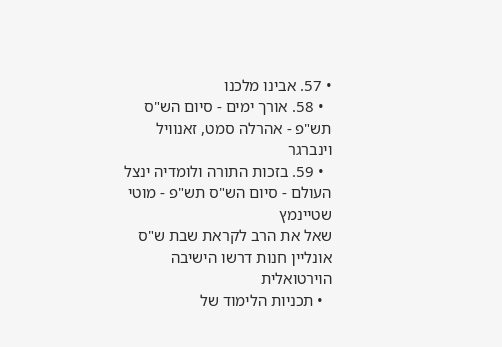• 57. אבינו מלכנו
  • 58. אורך ימים - סיום הש"ס תש"פ - אהרלה סמט, זאנוויל וינברגר
  • 59. בזכות התורה ולומדיה ינצל העולם - סיום הש"ס תש"פ - מוטי שטיינמץ
שאל את הרב לקראת שבת ש"ס אונליין חנות דרשו הישיבה הוירטואלית
  • תכניות הלימוד של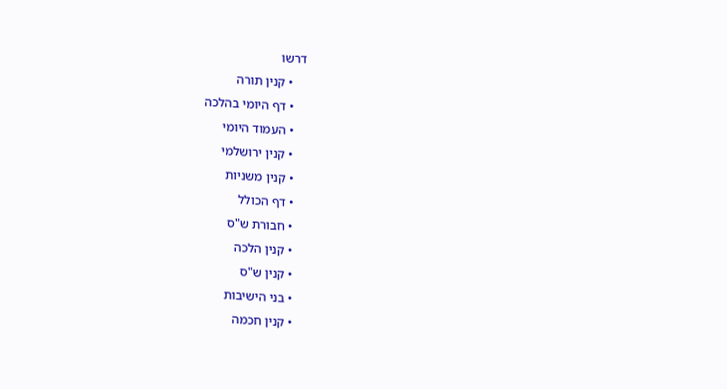דרשו
    • קנין תורה
    • דף היומי בהלכה
    • העמוד היומי
    • קנין ירושלמי
    • קנין משניות
    • דף הכולל
    • חבורת ש"ס
    • קנין הלכה
    • קנין ש"ס
    • בני הישיבות
    • קנין חכמה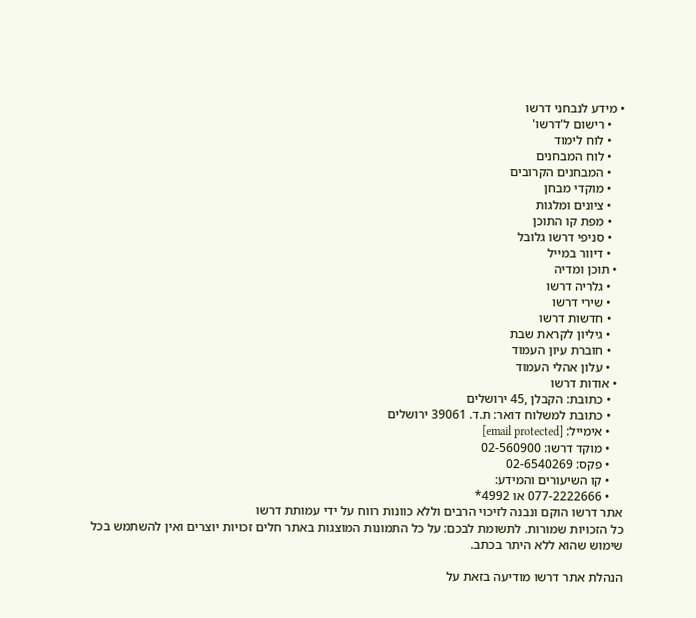• מידע לנבחני דרשו
    • רישום ל'דרשו'
    • לוח לימוד
    • לוח המבחנים
    • המבחנים הקרובים
    • מוקדי מבחן
    • ציונים ומלגות
    • מפת קו התוכן
    • סניפי דרשו גלובל
    • דיוור במייל
  • תוכן ומדיה
    • גלריה דרשו
    • שירי דרשו
    • חדשות דרשו
    • גיליון לקראת שבת
    • חוברת עיון העמוד
    • עלון אהלי העמוד
  • אודות דרשו
    • כתובת: הקבלן ,45 ירושלים
    • כתובת למשלוח דואר: ת.ד. 39061 ירושלים
    • אימייל: [email protected]
    • מוקד דרשו: 02-560900
    • פקס: 02-6540269
    • קו השיעורים והמידע:
    • 077-2222666 או 4992*
אתר דרשו הוקם ונבנה לזיכוי הרבים וללא כוונות רווח על ידי עמותת דרשו
כל הזכויות שמורות. לתשומת לבכם: על כל התמונות המוצגות באתר חלים זכויות יוצרים ואין להשתמש בכל שימוש שהוא ללא היתר בכתב.

הנהלת אתר דרשו מודיעה בזאת על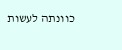כוונתה לעשות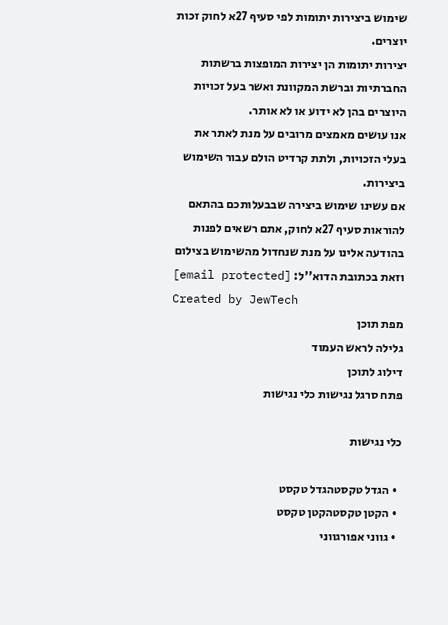שימוש ביצירות יתומות לפי סעיף 27א לחוק זכות יוצרים.
יצירות יתומות הן יצירות המופצות ברשתות החברתיות וברשת המקוונת ואשר בעל זכויות היוצרים בהן לא ידוע או לא אותר.
אנו עושים מאמצים מרובים על מנת לאתר את בעלי הזכויות, ולתת קרדיט הולם עבור השימוש ביצירות.
אם עשינו שימוש ביצירה שבבעלותכם בהתאם להוראות סעיף 27א לחוק, אתם רשאים לפנות בהודעה אלינו על מנת שנחדול מהשימוש בצילום
וזאת בכתובת הדוא''ל: [email protected]
Created by JewTech
מפת תוכן
גלילה לראש העמוד
דילוג לתוכן
פתח סרגל נגישות כלי נגישות

כלי נגישות

  • הגדל טקסטהגדל טקסט
  • הקטן טקסטהקטן טקסט
  • גווני אפורגווני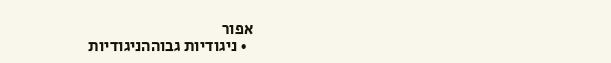אפור
  • ניגודיות גבוההניגודיות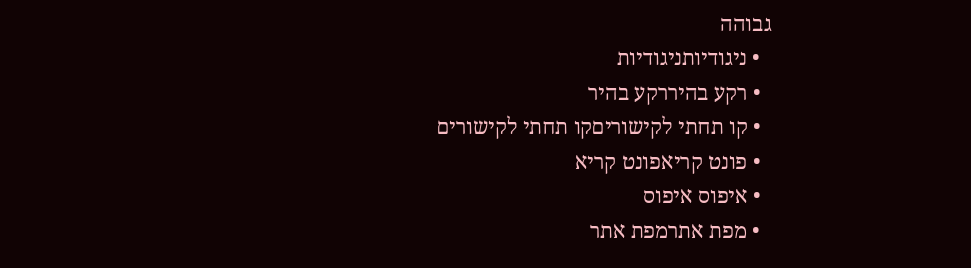גבוהה
  • ניגודיותניגודיות
  • רקע בהיררקע בהיר
  • קו תחתי לקישוריםקו תחתי לקישורים
  • פונט קריאפונט קריא
  • איפוס איפוס
  • מפת אתרמפת אתר